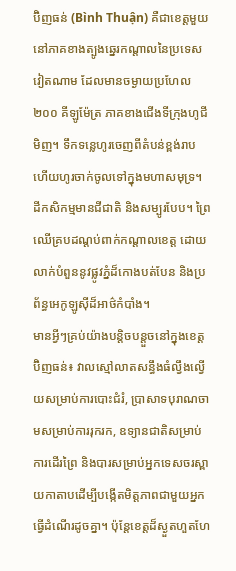ប៊ិញធន់ (Bình Thuận) គឺជាខេត្តមួយនៅភាគខាងត្បូងឆ្នេរកណ្តាលនៃប្រទេសវៀតណាម ដែលមានចម្ងាយប្រហែល ២០០ គីឡូម៉ែត្រ ភាគខាងជើងទីក្រុងហូជីមិញ។ ទឹកទន្លេហូរចេញពីតំបន់ខ្ពង់រាប ហើយហូរចាក់ចូលទៅក្នុងមហាសមុទ្រ។ ដីកសិកម្មមានជីជាតិ និងសម្បូរបែប។ ព្រៃឈើគ្របដណ្តប់ពាក់កណ្តាលខេត្ត ដោយលាក់បំពួននូវផ្លូវភ្នំដ៏កោងបត់បែន និងប្រព័ន្ធអេកូឡូស៊ីដ៏អាថ៌កំបាំង។
មានអ្វីៗគ្រប់យ៉ាងបន្តិចបន្តួចនៅក្នុងខេត្តប៊ិញធន់៖ វាលស្មៅលាតសន្ធឹងធំល្វឹងល្វើយសម្រាប់ការបោះជំរំ, ប្រាសាទបុរាណចាមសម្រាប់ការរុករក, ឧទ្យានជាតិសម្រាប់ការដើរព្រៃ និងបារសម្រាប់អ្នកទេសចរស្ពាយកាតាបដើម្បីបង្កើតមិត្តភាពជាមួយអ្នកធ្វើដំណើរដូចគ្នា។ ប៉ុន្តែខេត្តដ៏ស្ងួតហួតហែ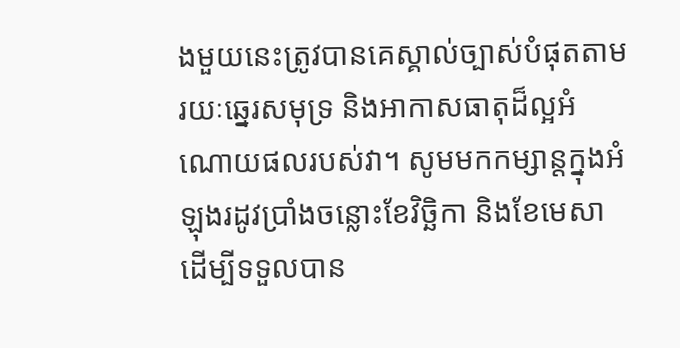ងមួយនេះត្រូវបានគេស្គាល់ច្បាស់បំផុតតាមរយៈឆ្នេរសមុទ្រ និងអាកាសធាតុដ៏ល្អអំណោយផលរបស់វា។ សូមមកកម្សាន្តក្នុងអំឡុងរដូវប្រាំងចន្លោះខែវិច្ឆិកា និងខែមេសា ដើម្បីទទួលបាន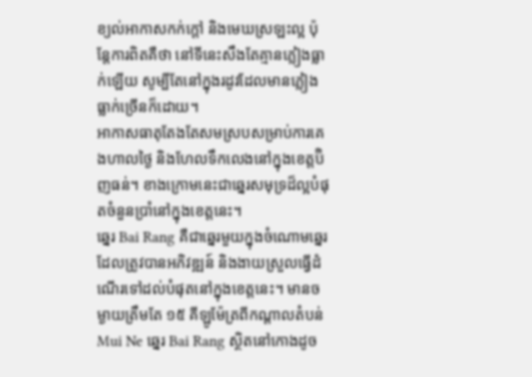ខ្យល់អាកាសកក់ក្តៅ និងមេឃស្រឡះល្អ ប៉ុន្តែការពិតគឺថា នៅទីនេះសឹងតែគ្មានភ្លៀងធ្លាក់ឡើយ សូម្បីតែនៅក្នុងរដូវដែលមានភ្លៀងធ្លាក់ច្រើនក៏ដោយ។
អាកាសធាតុតែងតែសមស្របសម្រាប់ការគេងហាលថ្ងៃ និងហែលទឹកលេងនៅក្នុងខេត្តប៊ិញធន់។ ខាងក្រោមនេះជាឆ្នេរសមុទ្រដ៏ល្អបំផុតចំនួនប្រាំនៅក្នុងខេត្តនេះ។
ឆ្នេរ Bai Rang គឺជាឆ្នេរមួយក្នុងចំណោមឆ្នេរដែលត្រូវបានអភិវឌ្ឍន៍ និងងាយស្រួលធ្វើដំណើរទៅដល់បំផុតនៅក្នុងខេត្តនេះ។ មានចម្ងាយត្រឹមតែ ១៥ គីឡូម៉ែត្រពីកណ្តាលតំបន់ Mui Ne ឆ្នេរ Bai Rang ស្ថិតនៅកោងដូច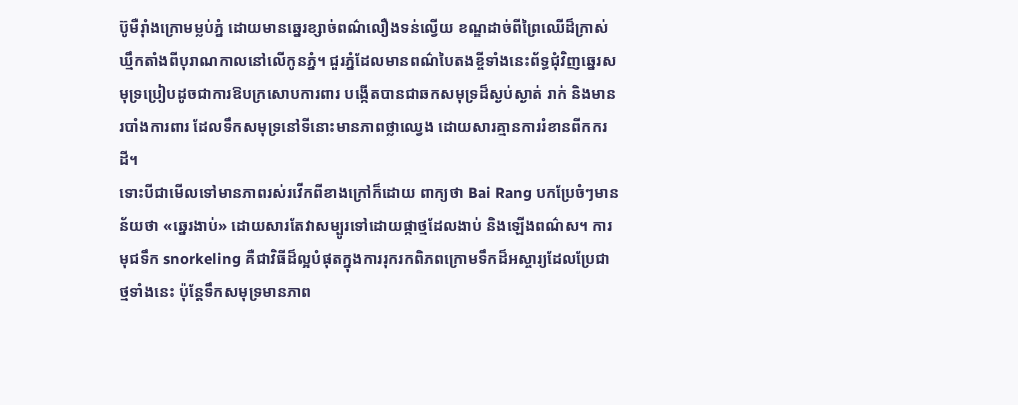ប៊ូមឺរ៉ាំងក្រោមម្លប់ភ្នំ ដោយមានឆ្នេរខ្សាច់ពណ៌លឿងទន់ល្វើយ ខណ្ឌដាច់ពីព្រៃឈើដ៏ក្រាស់ឃ្មឹកតាំងពីបុរាណកាលនៅលើកូនភ្នំ។ ជួរភ្នំដែលមានពណ៌បៃតងខ្ចីទាំងនេះព័ទ្ធជុំវិញឆ្នេរសមុទ្រប្រៀបដូចជាការឱបក្រសោបការពារ បង្កើតបានជាឆកសមុទ្រដ៏ស្ងប់ស្ងាត់ រាក់ និងមានរបាំងការពារ ដែលទឹកសមុទ្រនៅទីនោះមានភាពថ្លាឈ្វេង ដោយសារគ្មានការរំខានពីកករដី។
ទោះបីជាមើលទៅមានភាពរស់រវើកពីខាងក្រៅក៏ដោយ ពាក្យថា Bai Rang បកប្រែចំៗមានន័យថា «ឆ្នេរងាប់» ដោយសារតែវាសម្បូរទៅដោយផ្កាថ្មដែលងាប់ និងឡើងពណ៌ស។ ការមុជទឹក snorkeling គឺជាវិធីដ៏ល្អបំផុតក្នុងការរុករកពិភពក្រោមទឹកដ៏អស្ចារ្យដែលប្រែជាថ្មទាំងនេះ ប៉ុន្តែទឹកសមុទ្រមានភាព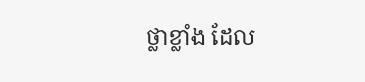ថ្លាខ្លាំង ដែល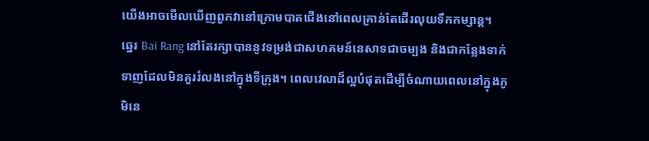យើងអាចមើលឃើញពួកវានៅក្រោមបាតជើងនៅពេលគ្រាន់តែដើរលុយទឹកកម្សាន្ត។
ឆ្នេរ Bai Rang នៅតែរក្សាបាននូវទម្រង់ជាសហគមន៍នេសាទជាចម្បង និងជាកន្លែងទាក់ទាញដែលមិនគួររំលងនៅក្នុងទីក្រុង។ ពេលវេលាដ៏ល្អបំផុតដើម្បីចំណាយពេលនៅក្នុងភូមិនេ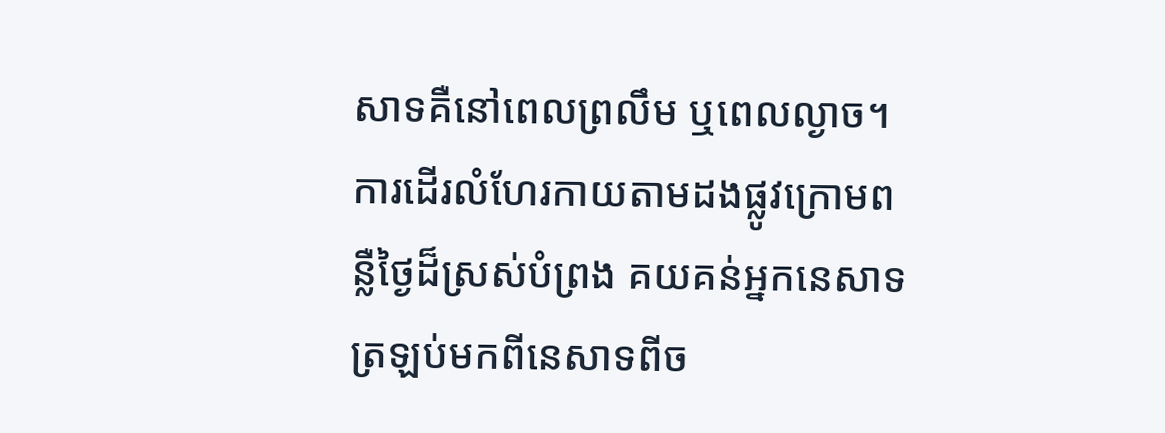សាទគឺនៅពេលព្រលឹម ឬពេលល្ងាច។ ការដើរលំហែរកាយតាមដងផ្លូវក្រោមពន្លឺថ្ងៃដ៏ស្រស់បំព្រង គយគន់អ្នកនេសាទត្រឡប់មកពីនេសាទពីច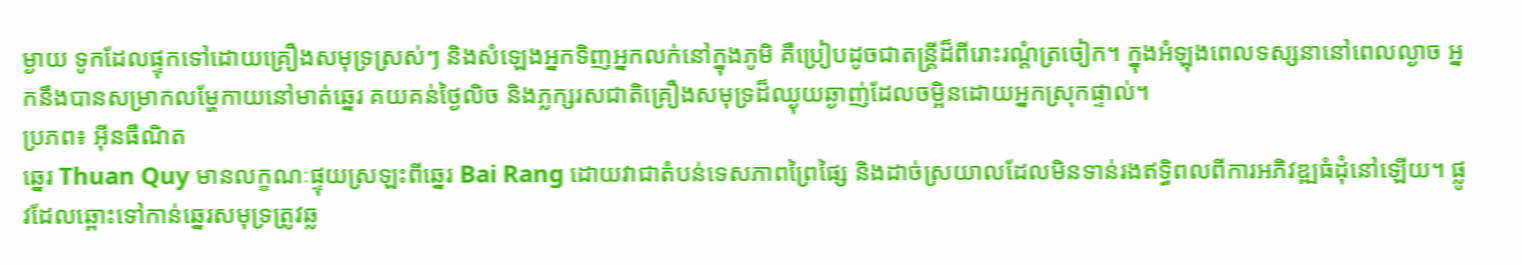ម្ងាយ ទូកដែលផ្ទុកទៅដោយគ្រឿងសមុទ្រស្រស់ៗ និងសំឡេងអ្នកទិញអ្នកលក់នៅក្នុងភូមិ គឺប្រៀបដូចជាតន្ត្រីដ៏ពីរោះរណ្តំត្រចៀក។ ក្នុងអំឡុងពេលទស្សនានៅពេលល្ងាច អ្នកនឹងបានសម្រាកលម្ហែកាយនៅមាត់ឆ្នេរ គយគន់ថ្ងៃលិច និងភ្លក្សរសជាតិគ្រឿងសមុទ្រដ៏ឈ្ងុយឆ្ងាញ់ដែលចម្អិនដោយអ្នកស្រុកផ្ទាល់។
ប្រភព៖ អ៊ីនធឺណិត
ឆ្នេរ Thuan Quy មានលក្ខណៈផ្ទុយស្រឡះពីឆ្នេរ Bai Rang ដោយវាជាតំបន់ទេសភាពព្រៃផ្សៃ និងដាច់ស្រយាលដែលមិនទាន់រងឥទ្ធិពលពីការអភិវឌ្ឍធំដុំនៅឡើយ។ ផ្លូវដែលឆ្ពោះទៅកាន់ឆ្នេរសមុទ្រត្រូវឆ្ល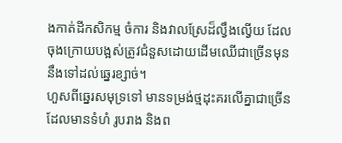ងកាត់ដីកសិកម្ម ចំការ និងវាលស្រែដ៏ល្វឹងល្វើយ ដែលចុងក្រោយបង្អស់ត្រូវជំនួសដោយដើមឈើជាច្រើនមុននឹងទៅដល់ឆ្នេរខ្សាច់។
ហួសពីឆ្នេរសមុទ្រទៅ មានទម្រង់ថ្មដុះគរលើគ្នាជាច្រើនដែលមានទំហំ រូបរាង និងព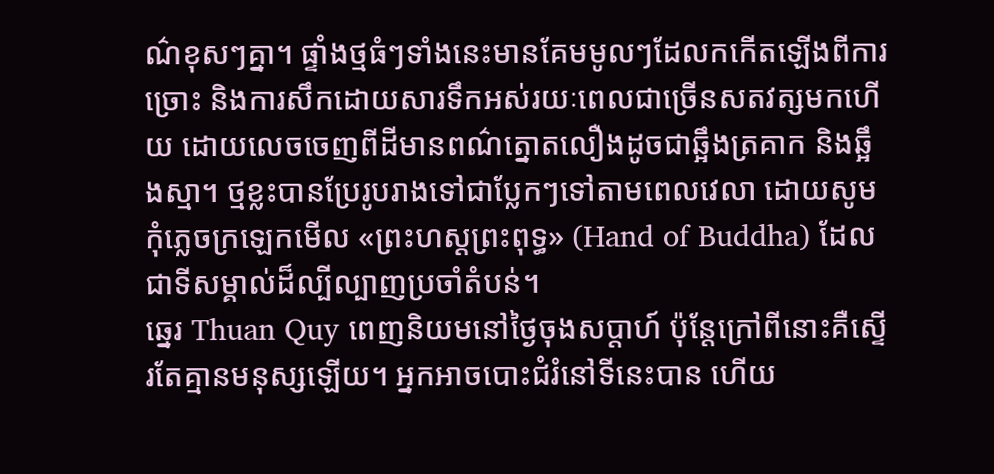ណ៌ខុសៗគ្នា។ ផ្ទាំងថ្មធំៗទាំងនេះមានគែមមូលៗដែលកកើតឡើងពីការច្រោះ និងការសឹកដោយសារទឹកអស់រយៈពេលជាច្រើនសតវត្សមកហើយ ដោយលេចចេញពីដីមានពណ៌ត្នោតលឿងដូចជាឆ្អឹងត្រគាក និងឆ្អឹងស្មា។ ថ្មខ្លះបានប្រែរូបរាងទៅជាប្លែកៗទៅតាមពេលវេលា ដោយសូមកុំភ្លេចក្រឡេកមើល «ព្រះហស្តព្រះពុទ្ធ» (Hand of Buddha) ដែលជាទីសម្គាល់ដ៏ល្បីល្បាញប្រចាំតំបន់។
ឆ្នេរ Thuan Quy ពេញនិយមនៅថ្ងៃចុងសប្តាហ៍ ប៉ុន្តែក្រៅពីនោះគឺស្ទើរតែគ្មានមនុស្សឡើយ។ អ្នកអាចបោះជំរំនៅទីនេះបាន ហើយ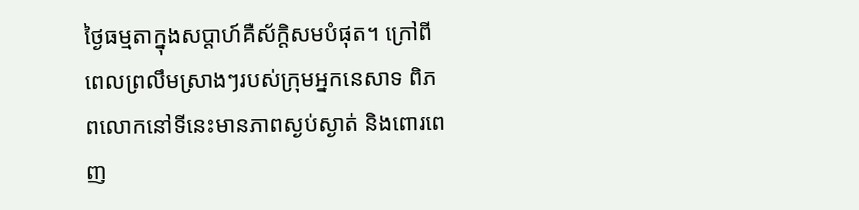ថ្ងៃធម្មតាក្នុងសប្តាហ៍គឺស័ក្តិសមបំផុត។ ក្រៅពីពេលព្រលឹមស្រាងៗរបស់ក្រុមអ្នកនេសាទ ពិភពលោកនៅទីនេះមានភាពស្ងប់ស្ងាត់ និងពោរពេញ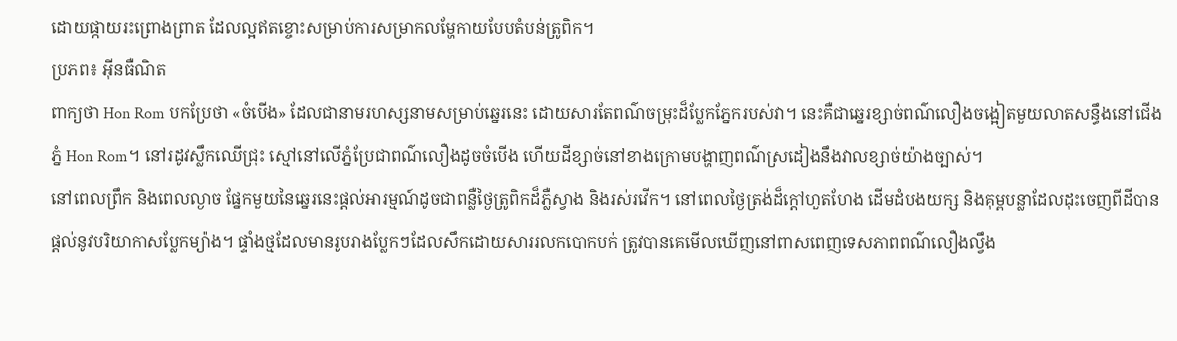ដោយផ្កាយរះព្រោងព្រាត ដែលល្អឥតខ្ចោះសម្រាប់ការសម្រាកលម្ហែកាយបែបតំបន់ត្រូពិក។
ប្រភព៖ អ៊ីនធឺណិត
ពាក្យថា Hon Rom បកប្រែថា «ចំបើង» ដែលជានាមរហស្សនាមសម្រាប់ឆ្នេរនេះ ដោយសារតែពណ៌ចម្រុះដ៏ប្លែកភ្នែករបស់វា។ នេះគឺជាឆ្នេរខ្សាច់ពណ៌លឿងចង្អៀតមួយលាតសន្ធឹងនៅជើងភ្នំ Hon Rom។ នៅរដូវស្លឹកឈើជ្រុះ ស្មៅនៅលើភ្នំប្រែជាពណ៌លឿងដូចចំបើង ហើយដីខ្សាច់នៅខាងក្រោមបង្ហាញពណ៌ស្រដៀងនឹងវាលខ្សាច់យ៉ាងច្បាស់។
នៅពេលព្រឹក និងពេលល្ងាច ផ្នែកមួយនៃឆ្នេរនេះផ្តល់អារម្មណ៍ដូចជាពន្លឺថ្ងៃត្រូពិកដ៏ភ្លឺស្វាង និងរស់រវើក។ នៅពេលថ្ងៃត្រង់ដ៏ក្តៅហួតហែង ដើមដំបងយក្ស និងគុម្ពបន្លាដែលដុះចេញពីដីបានផ្តល់នូវបរិយាកាសប្លែកម្យ៉ាង។ ផ្ទាំងថ្មដែលមានរូបរាងប្លែកៗដែលសឹកដោយសាររលកបោកបក់ ត្រូវបានគេមើលឃើញនៅពាសពេញទេសភាពពណ៌លឿងល្វឹង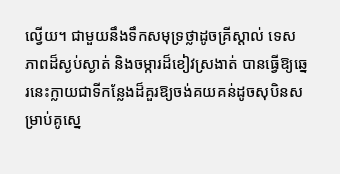ល្វើយ។ ជាមួយនឹងទឹកសមុទ្រថ្លាដូចគ្រីស្តាល់ ទេសភាពដ៏ស្ងប់ស្ងាត់ និងចម្ការដ៏ខៀវស្រងាត់ បានធ្វើឱ្យឆ្នេរនេះក្លាយជាទីកន្លែងដ៏គួរឱ្យចង់គយគន់ដូចសុបិនសម្រាប់គូស្នេ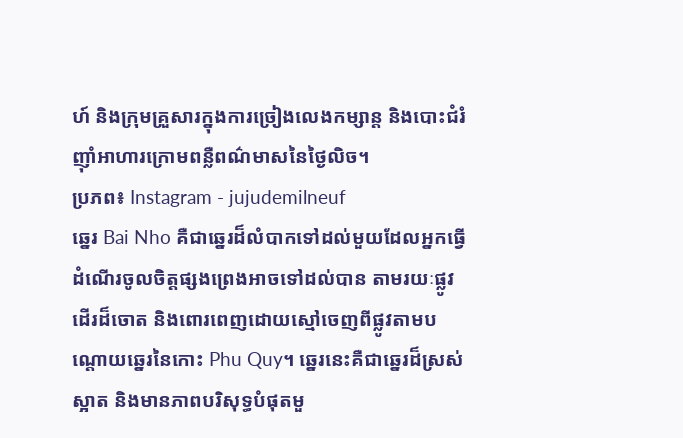ហ៍ និងក្រុមគ្រួសារក្នុងការច្រៀងលេងកម្សាន្ត និងបោះជំរំញ៉ាំអាហារក្រោមពន្លឺពណ៌មាសនៃថ្ងៃលិច។
ប្រភព៖ Instagram - jujudemilneuf
ឆ្នេរ Bai Nho គឺជាឆ្នេរដ៏លំបាកទៅដល់មួយដែលអ្នកធ្វើដំណើរចូលចិត្តផ្សងព្រេងអាចទៅដល់បាន តាមរយៈផ្លូវដើរដ៏ចោត និងពោរពេញដោយស្មៅចេញពីផ្លូវតាមបណ្តោយឆ្នេរនៃកោះ Phu Quy។ ឆ្នេរនេះគឺជាឆ្នេរដ៏ស្រស់ស្អាត និងមានភាពបរិសុទ្ធបំផុតមួ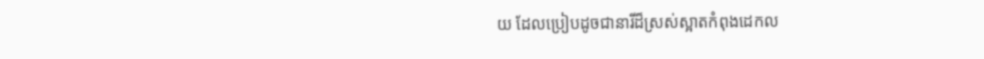យ ដែលប្រៀបដូចជានារីដ៏ស្រស់ស្អាតកំពុងដេកល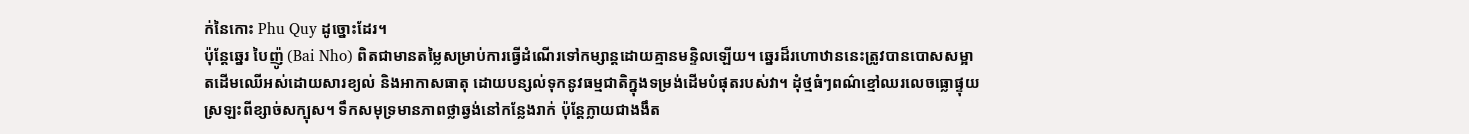ក់នៃកោះ Phu Quy ដូច្នោះដែរ។
ប៉ុន្តែឆ្នេរ បៃញ៉ូ (Bai Nho) ពិតជាមានតម្លៃសម្រាប់ការធ្វើដំណើរទៅកម្សាន្តដោយគ្មានមន្ទិលឡើយ។ ឆ្នេរដ៏រហោឋាននេះត្រូវបានបោសសម្អាតដើមឈើអស់ដោយសារខ្យល់ និងអាកាសធាតុ ដោយបន្សល់ទុកនូវធម្មជាតិក្នុងទម្រង់ដើមបំផុតរបស់វា។ ដុំថ្មធំៗពណ៌ខ្មៅឈរលេចធ្លោផ្ទុយស្រឡះពីខ្សាច់សក្បុស។ ទឹកសមុទ្រមានភាពថ្លាឆ្វង់នៅកន្លែងរាក់ ប៉ុន្តែក្លាយជាងងឹត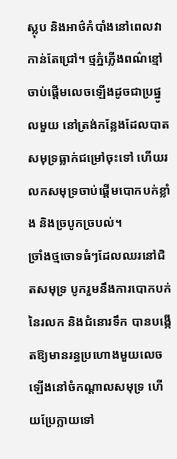ស្លុប និងអាថ៌កំបាំងនៅពេលវាកាន់តែជ្រៅ។ ថ្មភ្នំភ្លើងពណ៌ខ្មៅចាប់ផ្តើមលេចឡើងដូចជាប្រផ្នូលមួយ នៅត្រង់កន្លែងដែលបាតសមុទ្រធ្លាក់ជម្រៅចុះទៅ ហើយរលកសមុទ្រចាប់ផ្តើមបោកបក់ខ្លាំង និងច្របូកច្របល់។
ច្រាំងថ្មចោទធំៗដែលឈរនៅជិតសមុទ្រ បូករួមនឹងការបោកបក់នៃរលក និងជំនោរទឹក បានបង្កើតឱ្យមានរន្ធប្រហោងមួយលេចឡើងនៅចំកណ្តាលសមុទ្រ ហើយប្រែក្លាយទៅ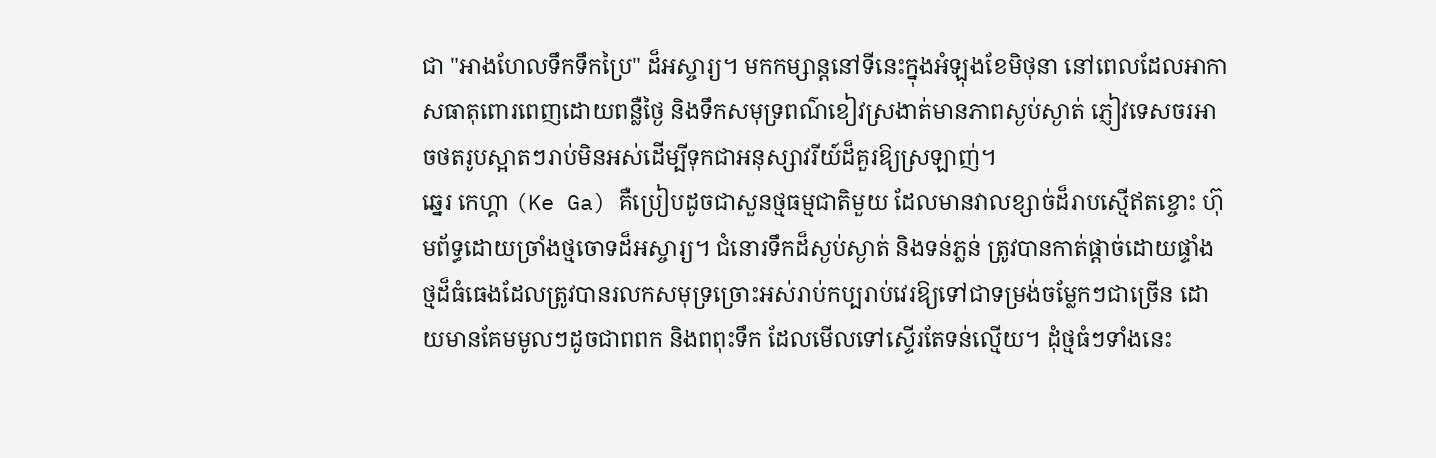ជា "អាងហែលទឹកទឹកប្រៃ" ដ៏អស្ចារ្យ។ មកកម្សាន្តនៅទីនេះក្នុងអំឡុងខែមិថុនា នៅពេលដែលអាកាសធាតុពោរពេញដោយពន្លឺថ្ងៃ និងទឹកសមុទ្រពណ៌ខៀវស្រងាត់មានភាពស្ងប់ស្ងាត់ ភ្ញៀវទេសចរអាចថតរូបស្អាតៗរាប់មិនអស់ដើម្បីទុកជាអនុស្សាវរីយ៍ដ៏គួរឱ្យស្រឡាញ់។
ឆ្នេរ កេហ្គា (Ke Ga) គឺប្រៀបដូចជាសួនថ្មធម្មជាតិមួយ ដែលមានវាលខ្សាច់ដ៏រាបស្មើឥតខ្ចោះ ហ៊ុមព័ទ្ធដោយច្រាំងថ្មចោទដ៏អស្ចារ្យ។ ជំនោរទឹកដ៏ស្ងប់ស្ងាត់ និងទន់ភ្លន់ ត្រូវបានកាត់ផ្តាច់ដោយផ្ទាំងថ្មដ៏ធំធេងដែលត្រូវបានរលកសមុទ្រច្រោះអស់រាប់កប្បរាប់វេរឱ្យទៅជាទម្រង់ចម្លែកៗជាច្រើន ដោយមានគែមមូលៗដូចជាពពក និងពពុះទឹក ដែលមើលទៅស្ទើរតែទន់ល្មើយ។ ដុំថ្មធំៗទាំងនេះ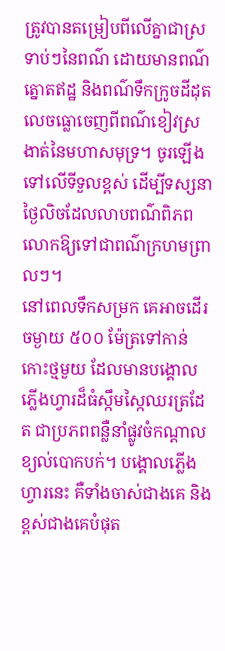ត្រូវបានតម្រៀបពីលើគ្នាជាស្រទាប់ៗនៃពណ៌ ដោយមានពណ៌ត្នោតឥដ្ឋ និងពណ៌ទឹកក្រូចដីដុតលេចធ្លោចេញពីពណ៌ខៀវស្រងាត់នៃមហាសមុទ្រ។ ចូរឡើងទៅលើទីទួលខ្ពស់ ដើម្បីទស្សនាថ្ងៃលិចដែលលាបពណ៌ពិភពលោកឱ្យទៅជាពណ៌ក្រហមព្រាលៗ។
នៅពេលទឹកសម្រក គេអាចដើរចម្ងាយ ៥០០ ម៉ែត្រទៅកាន់កោះថ្មមួយ ដែលមានបង្គោលភ្លើងហ្វារដ៏ធំស្កឹមស្កៃឈរត្រដែត ជាប្រភពពន្លឺនាំផ្លូវចំកណ្តាលខ្យល់បោកបក់។ បង្គោលភ្លើងហ្វារនេះ គឺទាំងចាស់ជាងគេ និងខ្ពស់ជាងគេបំផុត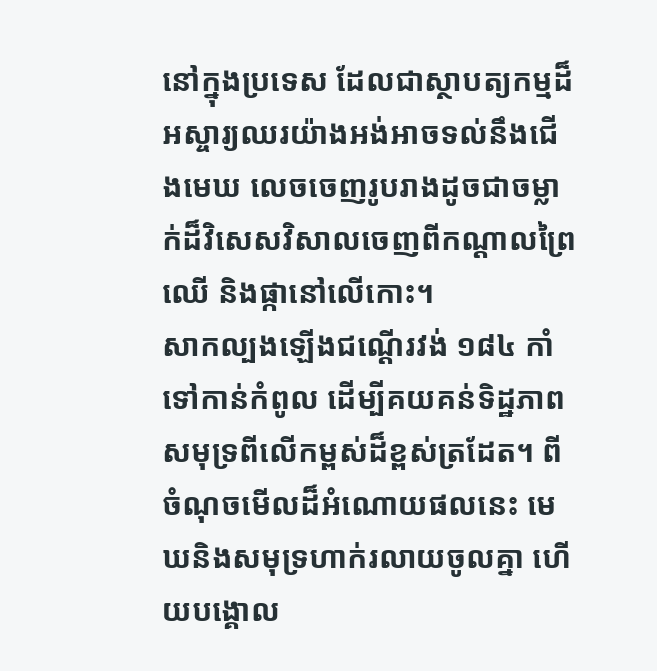នៅក្នុងប្រទេស ដែលជាស្ថាបត្យកម្មដ៏អស្ចារ្យឈរយ៉ាងអង់អាចទល់នឹងជើងមេឃ លេចចេញរូបរាងដូចជាចម្លាក់ដ៏វិសេសវិសាលចេញពីកណ្តាលព្រៃឈើ និងផ្កានៅលើកោះ។
សាកល្បងឡើងជណ្តើរវង់ ១៨៤ កាំទៅកាន់កំពូល ដើម្បីគយគន់ទិដ្ឋភាពសមុទ្រពីលើកម្ពស់ដ៏ខ្ពស់ត្រដែត។ ពីចំណុចមើលដ៏អំណោយផលនេះ មេឃនិងសមុទ្រហាក់រលាយចូលគ្នា ហើយបង្គោល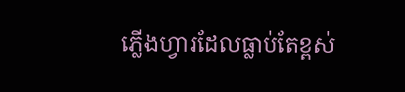ភ្លើងហ្វារដែលធ្លាប់តែខ្ពស់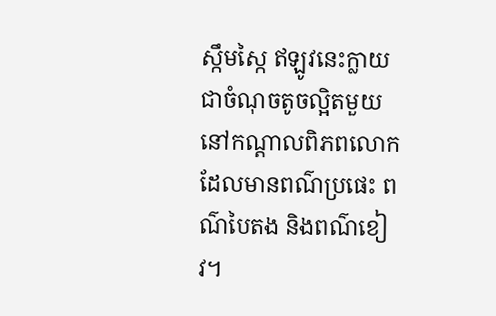ស្កឹមស្កៃ ឥឡូវនេះក្លាយជាចំណុចតូចល្អិតមួយនៅកណ្តាលពិភពលោកដែលមានពណ៌ប្រផេះ ពណ៌បៃតង និងពណ៌ខៀវ។